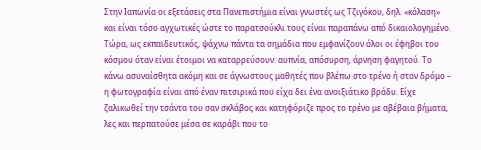Στην Ιαπωνία οι εξετάσεις στα Πανεπιστήμια είναι γνωστές ως Τζιγόκου, δηλ. «κόλαση» και είναι τόσο αγχωτικές ώστε το παρατσούκλι τους είναι παραπάνω από δικαιολογημένο. Τώρα, ως εκπαιδευτικός, ψάχνω πάντα τα σημάδια που εμφανίζουν όλοι οι έφηβοι του κόσμου όταν είναι έτοιμοι να καταρρεύσουν: αυπνία, απόσυρση, άρνηση φαγητού. Το κάνω ασυναίσθητα ακόμη και σε άγνωστους μαθητές που βλέπω στο τρένο ή στον δρόμο – η φωτογραφία είναι από έναν πιτσιρικά που είχα δει ένα ανοιξιάτικο βράδυ. Είχε ζαλικωθεί την τσάντα του σαν σκλάβος και κατηφόριζε προς το τρένο με αβέβαια βήματα, λες και περπατούσε μέσα σε καράβι που το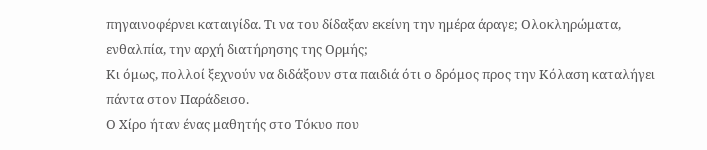πηγαινοφέρνει καταιγίδα. Τι να του δίδαξαν εκείνη την ημέρα άραγε; Ολοκληρώματα, ενθαλπία, την αρχή διατήρησης της Ορμής;
Κι όμως, πολλοί ξεχνούν να διδάξουν στα παιδιά ότι ο δρόμος προς την Κόλαση καταλήγει πάντα στον Παράδεισο.
Ο Χίρο ήταν ένας μαθητής στο Τόκυο που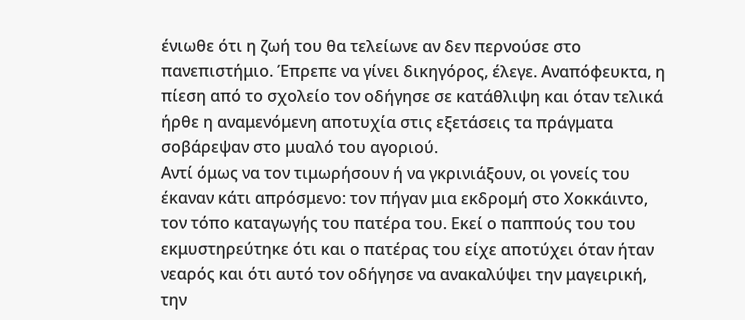ένιωθε ότι η ζωή του θα τελείωνε αν δεν περνούσε στο πανεπιστήμιο. Έπρεπε να γίνει δικηγόρος, έλεγε. Αναπόφευκτα, η πίεση από το σχολείο τον οδήγησε σε κατάθλιψη και όταν τελικά ήρθε η αναμενόμενη αποτυχία στις εξετάσεις τα πράγματα σοβάρεψαν στο μυαλό του αγοριού.
Αντί όμως να τον τιμωρήσουν ή να γκρινιάξουν, οι γονείς του έκαναν κάτι απρόσμενο: τον πήγαν μια εκδρομή στο Χοκκάιντο, τον τόπο καταγωγής του πατέρα του. Εκεί ο παππούς του του εκμυστηρεύτηκε ότι και ο πατέρας του είχε αποτύχει όταν ήταν νεαρός και ότι αυτό τον οδήγησε να ανακαλύψει την μαγειρική, την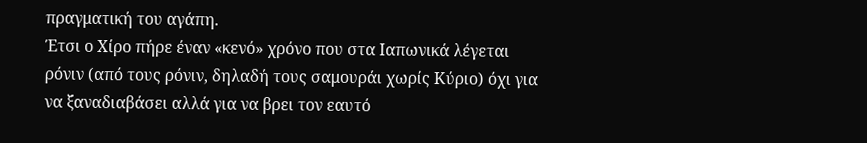πραγματική του αγάπη.
Έτσι ο Χίρο πήρε έναν «κενό» χρόνο που στα Ιαπωνικά λέγεται ρόνιν (από τους ρόνιν, δηλαδή τους σαμουράι χωρίς Κύριο) όχι για να ξαναδιαβάσει αλλά για να βρει τον εαυτό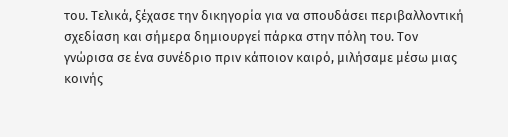του. Τελικά, ξέχασε την δικηγορία για να σπουδάσει περιβαλλοντική σχεδίαση και σήμερα δημιουργεί πάρκα στην πόλη του. Τον γνώρισα σε ένα συνέδριο πριν κάποιον καιρό, μιλήσαμε μέσω μιας κοινής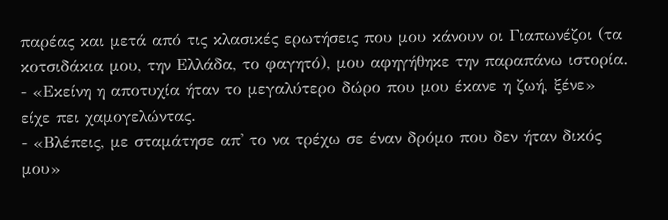παρέας και μετά από τις κλασικές ερωτήσεις που μου κάνουν οι Γιαπωνέζοι (τα κοτσιδάκια μου, την Ελλάδα, το φαγητό), μου αφηγήθηκε την παραπάνω ιστορία.
- «Εκείνη η αποτυχία ήταν το μεγαλύτερο δώρο που μου έκανε η ζωή, ξένε»
είχε πει χαμογελώντας.
- «Βλέπεις, με σταμάτησε απ' το να τρέχω σε έναν δρόμο που δεν ήταν δικός μου»